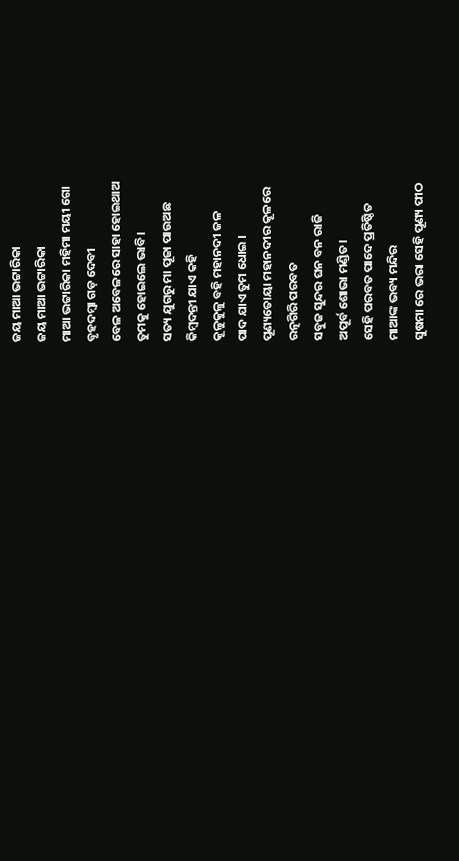ଜୟ ମାଆ ଭଟ୍ଟାରିକା
ଜୟ ମାଆ ଭଟ୍ଟାରିକା
ମାଆ ଭଟ୍ଟାରିକା ମହିମା ମୟୀ ଗୋ
ବୃହଦମ୍ବା ଗଡ଼ ଦେବୀ
ବେଳ ଅବେଳରେ ସାହା ହୋଇଥାଅ
ତୁମକୁ ହୋଇଲେ ଭାବି।
ସତ୍ୟ ଯୁଗରୁ ମା ପୂଜା ପାଉଅଛ
କିମ୍ବଦନ୍ତୀ ଯାଏ କହି
କୂଳୁକୁଳୁ ବହି ମହାନଦୀ ଜଳ
ପାଦ ଯାଏ ତୁମ ଧୋଇ ।
ପୂଣ୍ୟତୋୟା ମହାନଦୀର କୂଳରେ
ରତ୍ନଗିରି ପରବତ
ସବୁଜ ସୁନ୍ଦର ଘନ ବନ ରାଜି
ଅପୂର୍ବ ଶୋଭା ମଣ୍ଡିତ।
ସେହି ପରବତ ପାଦେ ପ୍ରତିଷ୍ଠିତ
ମାଆଙ୍କ ଭବ୍ୟ ମନ୍ଦିର
ସୁଷମା ରେ ଭରା ସେହି ପୂଣ୍ୟ ପୀଠ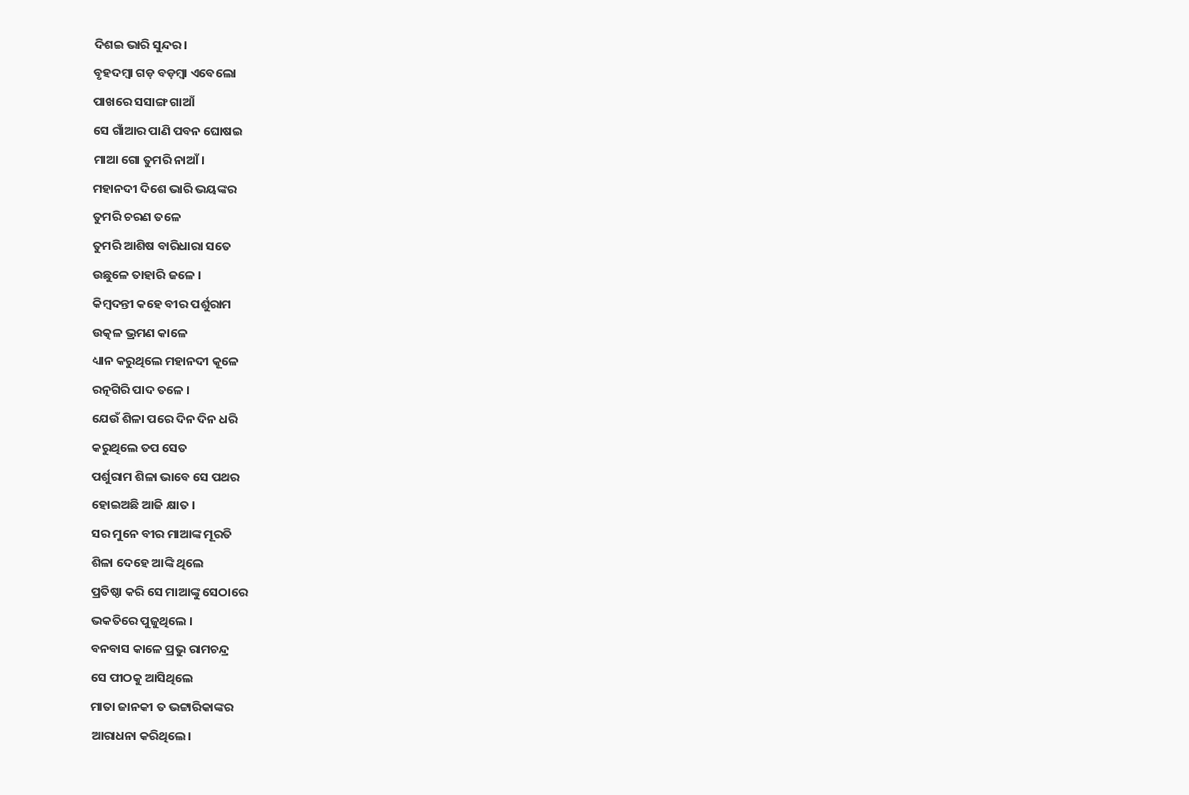ଦିଶଇ ଭାରି ସୁନ୍ଦର।
ବୃହଦମ୍ବା ଗଡ଼ ବଡ଼ମ୍ବା ଏବେଲୋ
ପାଖରେ ସସାଙ୍ଗ ଗାଆଁ
ସେ ଗାଁଆର ପାଣି ପବନ ଘୋଷଇ
ମାଆ ଗୋ ତୁମରି ନାଆଁ।
ମହାନଦୀ ଦିଶେ ଭାରି ଭୟଙ୍କର
ତୁମରି ଚରଣ ତଳେ
ତୁମରି ଆଶିଷ ବାରିଧାରା ସତେ
ଉଛୁଳେ ତାହାରି ଜଳେ ।
କିମ୍ବଦନ୍ତୀ କହେ ବୀର ପର୍ଶୁରାମ
ଉତ୍କଳ ଭ୍ରମଣ କାଳେ
ଧ୍ୟାନ କରୁଥିଲେ ମହାନଦୀ କୂଳେ
ରତ୍ନଗିରି ପାଦ ତଳେ ।
ଯେଉଁ ଶିଳା ପରେ ଦିନ ଦିନ ଧରି
କରୁଥିଲେ ତପ ସେତ
ପର୍ଶୁରାମ ଶିଳା ଭାବେ ସେ ପଥର
ହୋଇଅଛି ଆଜି କ୍ଷାତ ।
ସର ମୁନେ ବୀର ମାଆଙ୍କ ମୂରତି
ଶିଳା ଦେହେ ଆଙ୍କି ଥିଲେ
ପ୍ରତିଷ୍ଠା କରି ସେ ମାଆଙ୍କୁ ସେଠାରେ
ଭକତିରେ ପୁଜୁଥିଲେ ।
ବନବାସ କାଳେ ପ୍ରଭୁ ରାମଚନ୍ଦ୍ର
ସେ ପୀଠକୁ ଆସିଥିଲେ
ମାତା ଜାନକୀ ତ ଭଟ୍ଟାରିକାଙ୍କର
ଆରାଧନା କରିଥିଲେ।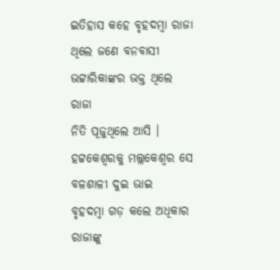ଇତିହାସ କହେ ବୃହଦମ୍ବା ରାଜା
ଥିଲେ ଜଣେ ବନବାସୀ
ଭଟ୍ଟାରିକାଙ୍କର ଭକ୍ତ ଥିଲେ ରାଜା
ନିତି ପୂଜୁଥିଲେ ଆସି ।
ହଟ୍ଟକେଶ୍ବରକୁ ମଲ୍ଲକେଶ୍ବର ସେ
ବଳଶାଳୀ ଦୁଇ ଭାଇ
ବୃହଦମ୍ବା ଗଡ଼ କଲେ ଅଧିକାର
ରାଜାଙ୍କୁ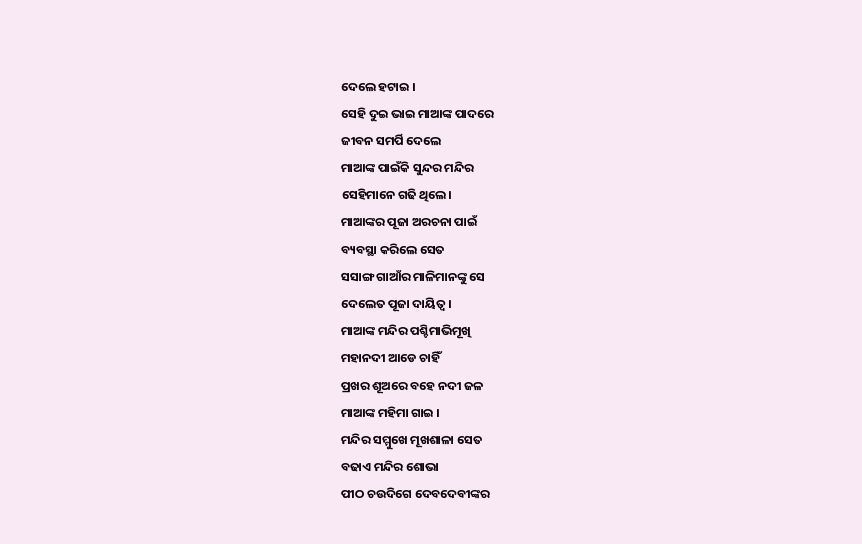ଦେଲେ ହଟାଇ ।
ସେହି ଦୁଇ ଭାଇ ମାଆଙ୍କ ପାଦରେ
ଜୀବନ ସମର୍ପି ଦେଲେ
ମାଆଙ୍କ ପାଇଁକି ସୁନ୍ଦର ମନ୍ଦିର
ସେହିମାନେ ଗଢି ଥିଲେ।
ମାଆଙ୍କର ପୂଜା ଅରଚନା ପାଇଁ
ବ୍ୟବସ୍ଥା କରିଲେ ସେତ
ସସାଙ୍ଗ ଗାଆଁର ମାଳିମାନଙ୍କୁ ସେ
ଦେଲେତ ପୂଜା ଦାୟିତ୍ଵ ।
ମାଆଙ୍କ ମନ୍ଦିର ପଶ୍ଚିମାଭିମୂଖି
ମହାନଦୀ ଆଡେ ଚାହିଁ
ପ୍ରଖର ଶୂଅରେ ବହେ ନଦୀ ଜଳ
ମାଆଙ୍କ ମହିମା ଗାଇ ।
ମନ୍ଦିର ସମ୍ମୁଖେ ମୂଖଶାଳା ସେତ
ବଢାଏ ମନ୍ଦିର ଶୋଭା
ପୀଠ ଚଉଦିଗେ ଦେବଦେବୀଙ୍କର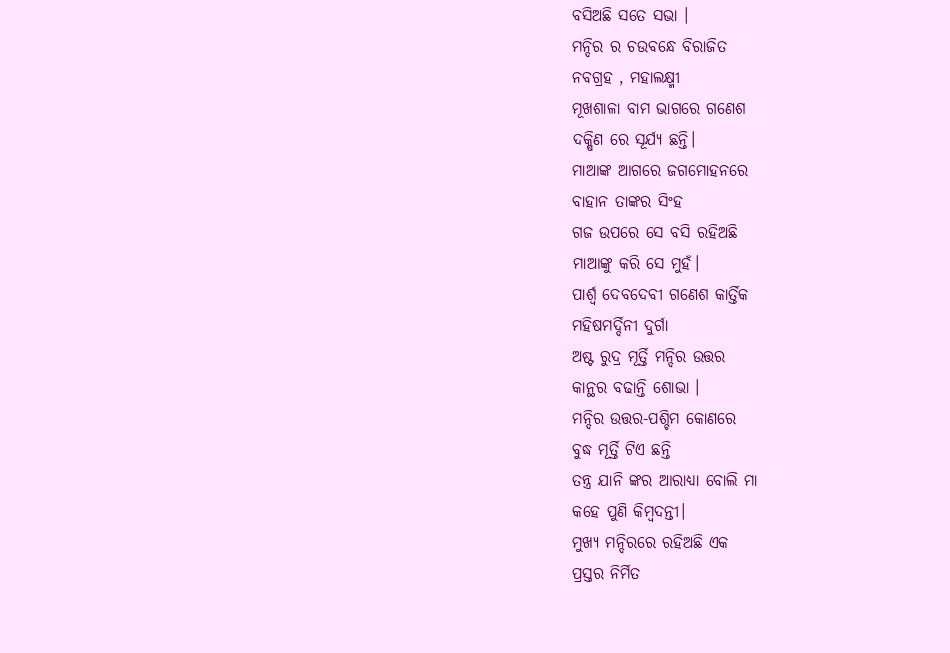ବସିଅଛି ସତେ ସଭା ।
ମନ୍ଦିର ର ଚଉବନ୍ଧେ ବିରାଜିତ
ନବଗ୍ରହ , ମହାଲକ୍ଷ୍ମୀ
ମୂଖଶାଳା ବାମ ଭାଗରେ ଗଣେଶ
ଦକ୍ଷିଣ ରେ ସୂର୍ଯ୍ୟ ଛନ୍ତି।
ମାଆଙ୍କ ଆଗରେ ଜଗମୋହନରେ
ବାହାନ ତାଙ୍କର ସିଂହ
ଗଜ ଉପରେ ସେ ବସି ରହିଅଛି
ମାଆଙ୍କୁ କରି ସେ ମୁହଁ।
ପାର୍ଶ୍ଵ ଦେବଦେବୀ ଗଣେଶ କାର୍ତ୍ତିକ
ମହିଷମର୍ଦ୍ଦିନୀ ଦୁର୍ଗା
ଅଷ୍ଟ ରୁଦ୍ର ମୂର୍ତ୍ତି ମନ୍ଦିର ଉତ୍ତର
କାନ୍ଥର ବଢାନ୍ତି ଶୋଭା ।
ମନ୍ଦିର ଉତ୍ତର-ପଶ୍ଚିମ କୋଣରେ
ବୁଦ୍ଧ ମୂର୍ତ୍ତି ଟିଏ ଛନ୍ତି
ତନ୍ତ୍ର ଯାନି ଙ୍କର ଆରାଧ୍ୟା ବୋଲି ମା
କହେ ପୁଣି କିମ୍ବଦନ୍ତୀ।
ମୁଖ୍ୟ ମନ୍ଦିରରେ ରହିଅଛି ଏକ
ପ୍ରସ୍ତର ନିର୍ମିତ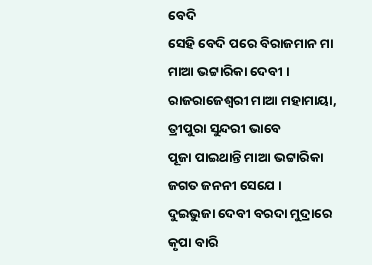ବେଦି
ସେହି ବେଦି ପରେ ବିରାଜମାନ ମା
ମାଆ ଭଟ୍ଟାରିକା ଦେବୀ ।
ରାଜରାଜେଶ୍ବରୀ ମାଆ ମହାମାୟା,
ତ୍ରୀପୁରା ସୁନ୍ଦରୀ ଭାବେ
ପୂଜା ପାଇଥାନ୍ତି ମାଆ ଭଟ୍ଟାରିକା
ଜଗତ ଜନନୀ ସେଯେ ।
ଦୁଇଭୁଜା ଦେବୀ ବରଦା ମୁଦ୍ରାରେ
କୃପା ବାରି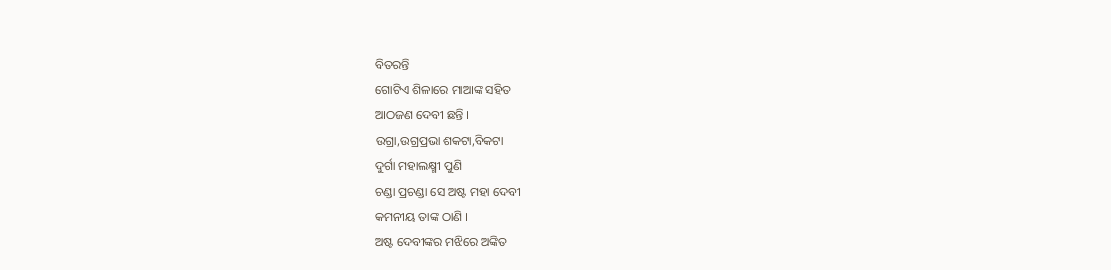ବିତରନ୍ତି
ଗୋଟିଏ ଶିଳାରେ ମାଆଙ୍କ ସହିତ
ଆଠଜଣ ଦେବୀ ଛନ୍ତି ।
ଉଗ୍ରା,ଉଗ୍ରପ୍ରଭା ଶକଟା,ବିକଟା
ଦୁର୍ଗା ମହାଲକ୍ଷ୍ମୀ ପୁଣି
ଚଣ୍ଡା ପ୍ରଚଣ୍ଡା ସେ ଅଷ୍ଟ ମହା ଦେବୀ
କମନୀୟ ତାଙ୍କ ଠାଣି ।
ଅଷ୍ଟ ଦେବୀଙ୍କର ମଝିରେ ଅଙ୍କିତ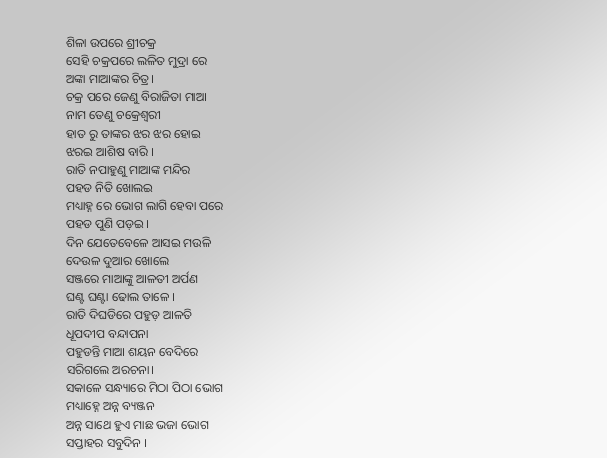ଶିଳା ଉପରେ ଶ୍ରୀଚକ୍ର
ସେହି ଚକ୍ରପରେ ଲଳିତ ମୁଦ୍ରା ରେ
ଅଙ୍କା ମାଆଙ୍କର ଚିତ୍ର।
ଚକ୍ର ପରେ ଜେଣୁ ବିରାଜିତା ମାଆ
ନାମ ତେଣୁ ଚକ୍ରେଶ୍ବରୀ
ହାତ ରୁ ତାଙ୍କର ଝର ଝର ହୋଇ
ଝରଇ ଆଶିଷ ବାରି ।
ରାତି ନପାହୁଣୁ ମାଆଙ୍କ ମନ୍ଦିର
ପହଡ ନିତି ଖୋଲଇ
ମଧ୍ୟାହ୍ନ ରେ ଭୋଗ ଲାଗି ହେବା ପରେ
ପହଡ ପୁଣି ପଡ଼ଇ ।
ଦିନ ଯେତେବେଳେ ଆସଇ ମଉଳି
ଦେଉଳ ଦୁଆର ଖୋଲେ
ସଞ୍ଜରେ ମାଆଙ୍କୁ ଆଳତୀ ଅର୍ପଣ
ଘଣ୍ଟ ଘଣ୍ଟା ଢୋଲ ତାଳେ ।
ରାତି ଦିଘଡିରେ ପହୁଡ଼ ଆଳତି
ଧୂପଦୀପ ବନ୍ଦାପନା
ପହୁଡନ୍ତି ମାଆ ଶୟନ ବେଦିରେ
ସରିଗଲେ ଅରଚନା।
ସକାଳେ ସନ୍ଧ୍ୟାରେ ମିଠା ପିଠା ଭୋଗ
ମଧ୍ୟାହ୍ନେ ଅନ୍ନ ବ୍ୟଞ୍ଜନ
ଅନ୍ନ ସାଥେ ହୁଏ ମାଛ ଭଜା ଭୋଗ
ସପ୍ତାହର ସବୁଦିନ ।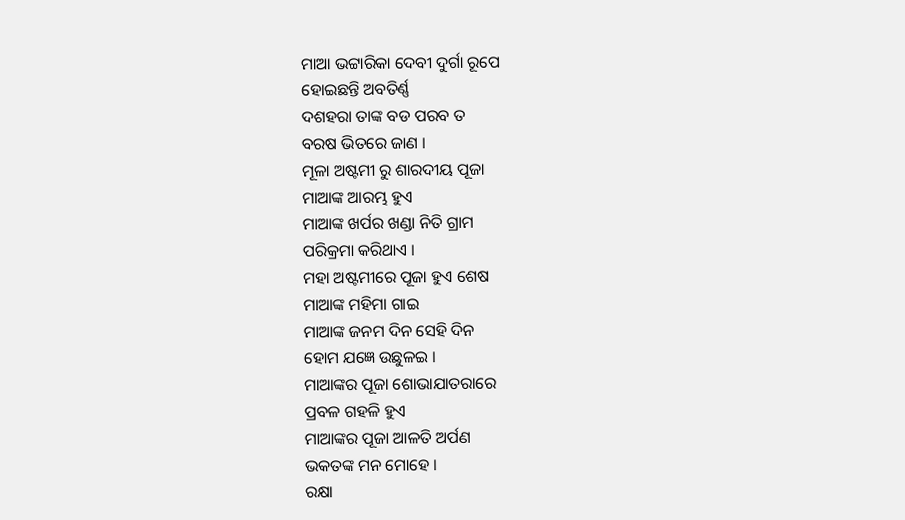ମାଆ ଭଟ୍ଟାରିକା ଦେବୀ ଦୁର୍ଗା ରୂପେ
ହୋଇଛନ୍ତି ଅବତିର୍ଣ୍ଣ
ଦଶହରା ତାଙ୍କ ବଡ ପରବ ତ
ବରଷ ଭିତରେ ଜାଣ ।
ମୂଳା ଅଷ୍ଟମୀ ରୁ ଶାରଦୀୟ ପୂଜା
ମାଆଙ୍କ ଆରମ୍ଭ ହୁଏ
ମାଆଙ୍କ ଖର୍ପର ଖଣ୍ଡା ନିତି ଗ୍ରାମ
ପରିକ୍ରମା କରିଥାଏ ।
ମହା ଅଷ୍ଟମୀରେ ପୂଜା ହୁଏ ଶେଷ
ମାଆଙ୍କ ମହିମା ଗାଇ
ମାଆଙ୍କ ଜନମ ଦିନ ସେହି ଦିନ
ହୋମ ଯଜ୍ଞେ ଉଛୁଳଇ ।
ମାଆଙ୍କର ପୂଜା ଶୋଭାଯାତରାରେ
ପ୍ରବଳ ଗହଳି ହୁଏ
ମାଆଙ୍କର ପୂଜା ଆଳତି ଅର୍ପଣ
ଭକତଙ୍କ ମନ ମୋହେ ।
ରକ୍ଷା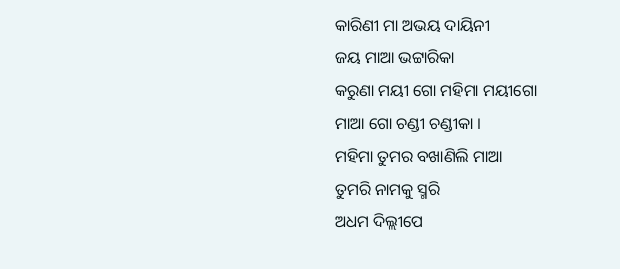କାରିଣୀ ମା ଅଭୟ ଦାୟିନୀ
ଜୟ ମାଆ ଭଟ୍ଟାରିକା
କରୁଣା ମୟୀ ଗୋ ମହିମା ମୟୀଗୋ
ମାଆ ଗୋ ଚଣ୍ଡୀ ଚଣ୍ଡୀକା ।
ମହିମା ତୁମର ବଖାଣିଲି ମାଆ
ତୁମରି ନାମକୁ ସ୍ମରି
ଅଧମ ଦିଲ୍ଲୀପେ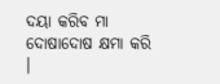ଦୟା କରିବ ମା
ଦୋଷାଦୋଷ କ୍ଷମା କରି ।